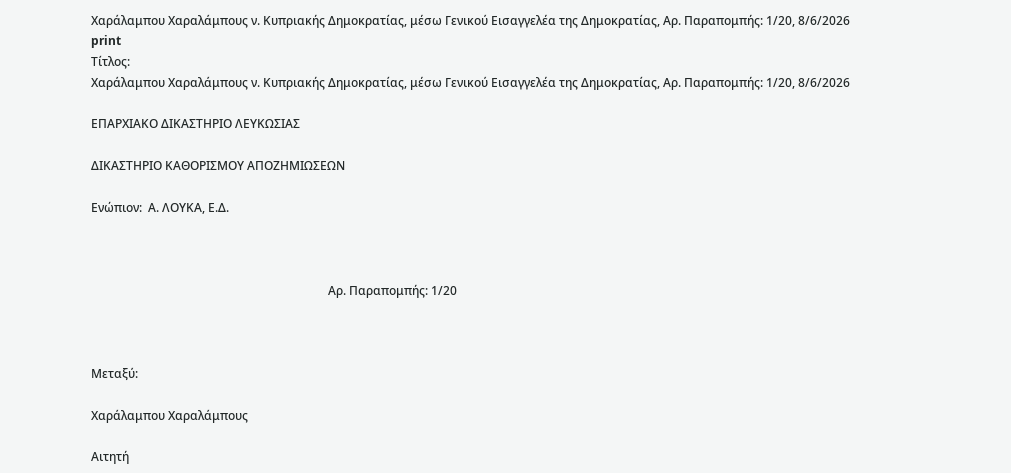Χαράλαμπου Χαραλάμπους ν. Κυπριακής Δημοκρατίας, μέσω Γενικού Εισαγγελέα της Δημοκρατίας, Αρ. Παραπομπής: 1/20, 8/6/2026
print
Τίτλος:
Χαράλαμπου Χαραλάμπους ν. Κυπριακής Δημοκρατίας, μέσω Γενικού Εισαγγελέα της Δημοκρατίας, Αρ. Παραπομπής: 1/20, 8/6/2026

ΕΠΑΡΧΙΑΚΟ ΔΙΚΑΣΤΗΡΙΟ ΛΕΥΚΩΣΙΑΣ

ΔΙΚΑΣΤΗΡΙΟ ΚΑΘΟΡΙΣΜΟΥ ΑΠΟΖΗΜΙΩΣΕΩΝ

Ενώπιον:  Α. ΛΟΥΚΑ, Ε.Δ.



                                                                               Αρ. Παραπομπής: 1/20



Μεταξύ:

Χαράλαμπου Χαραλάμπους

Αιτητή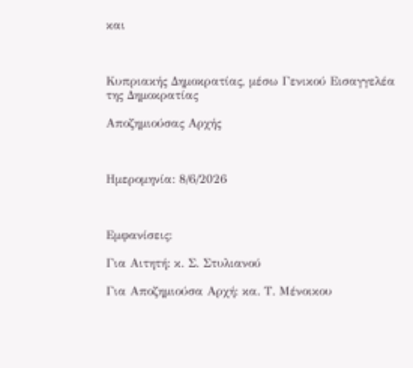και



Κυπριακής Δημοκρατίας, μέσω Γενικού Εισαγγελέα της Δημοκρατίας

Αποζημιούσας Αρχής



Ημερομηνία: 8/6/2026



Εμφανίσεις:

Για Αιτητή: κ. Σ. Στυλιανού

Για Αποζημιούσα Αρχή: κα. Τ. Μένοικου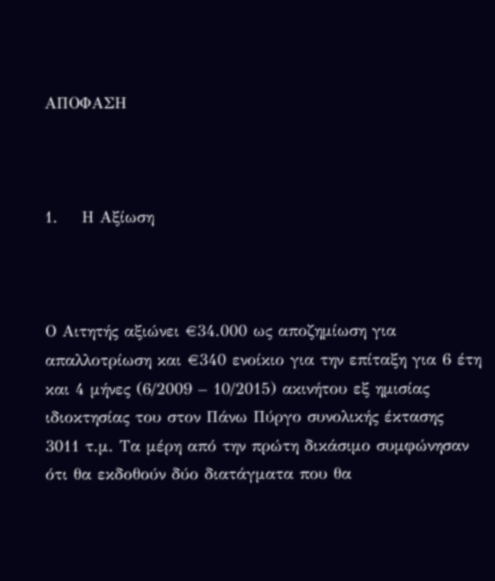ΑΠΟΦΑΣΗ



1.    Η Αξίωση



Ο Αιτητής αξιώνει €34.000 ως αποζημίωση για απαλλοτρίωση και €340 ενοίκιο για την επίταξη για 6 έτη και 4 μήνες (6/2009 – 10/2015) ακινήτου εξ ημισίας ιδιοκτησίας του στον Πάνω Πύργο συνολικής έκτασης 3011 τ.μ. Τα μέρη από την πρώτη δικάσιμο συμφώνησαν ότι θα εκδοθούν δύο διατάγματα που θα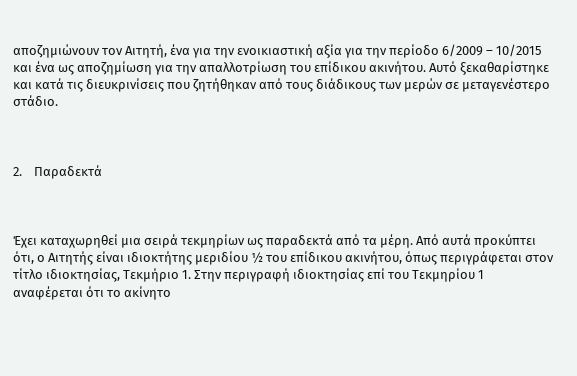αποζημιώνουν τον Αιτητή, ένα για την ενοικιαστική αξία για την περίοδο 6/2009 – 10/2015 και ένα ως αποζημίωση για την απαλλοτρίωση του επίδικου ακινήτου. Αυτό ξεκαθαρίστηκε και κατά τις διευκρινίσεις που ζητήθηκαν από τους διάδικους των μερών σε μεταγενέστερο στάδιο.



2.    Παραδεκτά



Έχει καταχωρηθεί μια σειρά τεκμηρίων ως παραδεκτά από τα μέρη. Από αυτά προκύπτει ότι, ο Αιτητής είναι ιδιοκτήτης μεριδίου ½ του επίδικου ακινήτου, όπως περιγράφεται στον τίτλο ιδιοκτησίας, Τεκμήριο 1. Στην περιγραφή ιδιοκτησίας επί του Τεκμηρίου 1 αναφέρεται ότι το ακίνητο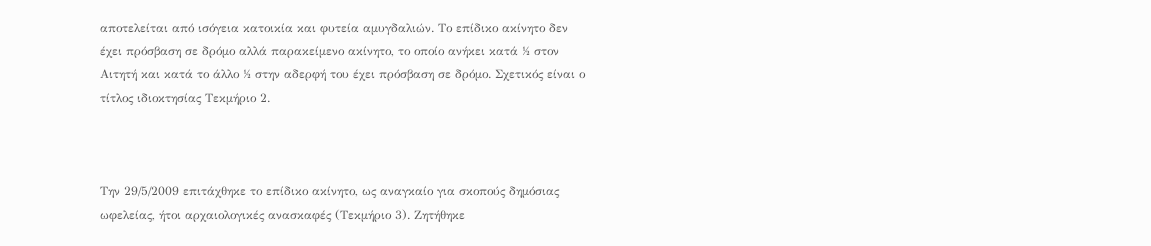αποτελείται από ισόγεια κατοικία και φυτεία αμυγδαλιών. Το επίδικο ακίνητο δεν έχει πρόσβαση σε δρόμο αλλά παρακείμενο ακίνητο, το οποίο ανήκει κατά ½ στον Αιτητή και κατά το άλλο ½ στην αδερφή του έχει πρόσβαση σε δρόμο. Σχετικός είναι ο τίτλος ιδιοκτησίας Τεκμήριο 2.



Την 29/5/2009 επιτάχθηκε το επίδικο ακίνητο, ως αναγκαίο για σκοπούς δημόσιας ωφελείας, ήτοι αρχαιολογικές ανασκαφές (Τεκμήριο 3). Ζητήθηκε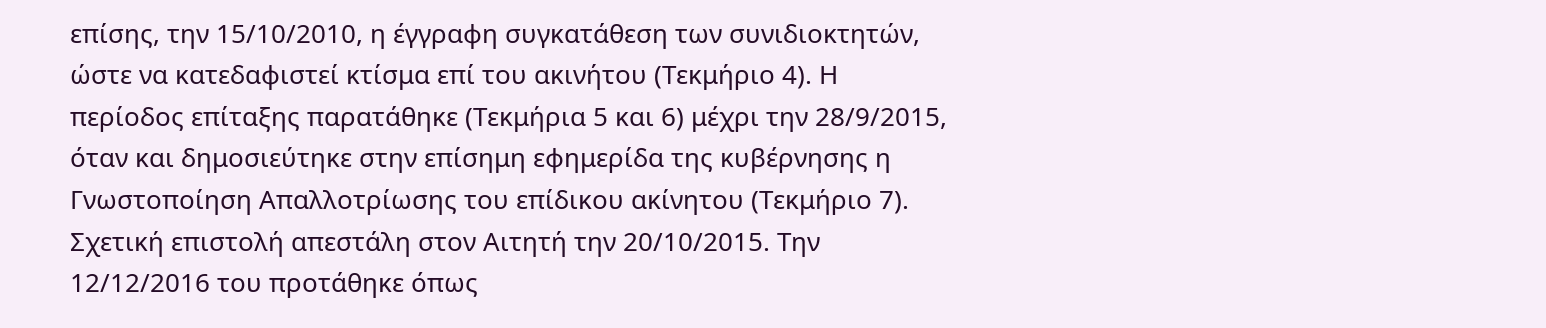επίσης, την 15/10/2010, η έγγραφη συγκατάθεση των συνιδιοκτητών, ώστε να κατεδαφιστεί κτίσμα επί του ακινήτου (Τεκμήριο 4). Η περίοδος επίταξης παρατάθηκε (Τεκμήρια 5 και 6) μέχρι την 28/9/2015, όταν και δημοσιεύτηκε στην επίσημη εφημερίδα της κυβέρνησης η Γνωστοποίηση Απαλλοτρίωσης του επίδικου ακίνητου (Τεκμήριο 7). Σχετική επιστολή απεστάλη στον Αιτητή την 20/10/2015. Την 12/12/2016 του προτάθηκε όπως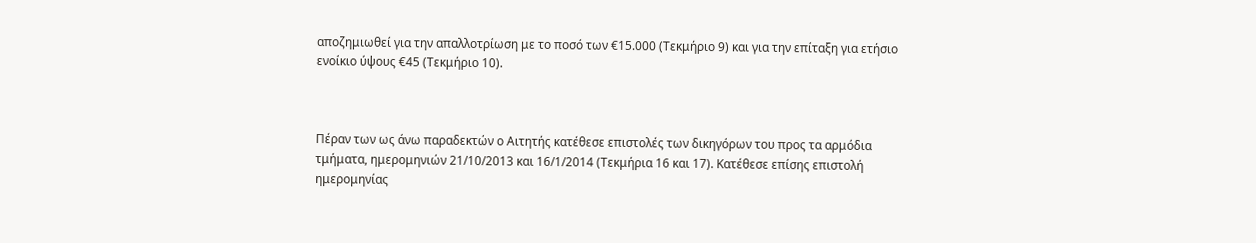αποζημιωθεί για την απαλλοτρίωση με το ποσό των €15.000 (Τεκμήριο 9) και για την επίταξη για ετήσιο ενοίκιο ύψους €45 (Τεκμήριο 10).



Πέραν των ως άνω παραδεκτών ο Αιτητής κατέθεσε επιστολές των δικηγόρων του προς τα αρμόδια τμήματα, ημερομηνιών 21/10/2013 και 16/1/2014 (Τεκμήρια 16 και 17). Κατέθεσε επίσης επιστολή ημερομηνίας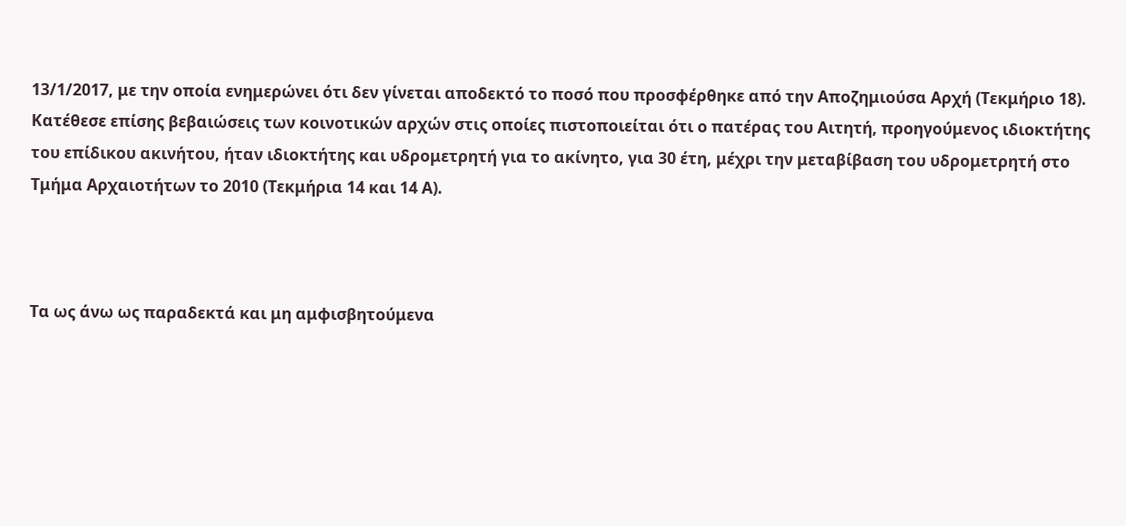13/1/2017, με την οποία ενημερώνει ότι δεν γίνεται αποδεκτό το ποσό που προσφέρθηκε από την Αποζημιούσα Αρχή (Τεκμήριο 18). Κατέθεσε επίσης βεβαιώσεις των κοινοτικών αρχών στις οποίες πιστοποιείται ότι ο πατέρας του Αιτητή, προηγούμενος ιδιοκτήτης του επίδικου ακινήτου, ήταν ιδιοκτήτης και υδρομετρητή για το ακίνητο, για 30 έτη, μέχρι την μεταβίβαση του υδρομετρητή στο Τμήμα Αρχαιοτήτων το 2010 (Τεκμήρια 14 και 14 Α).



Τα ως άνω ως παραδεκτά και μη αμφισβητούμενα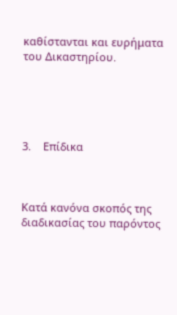καθίστανται και ευρήματα του Δικαστηρίου.





3.    Επίδικα



Κατά κανόνα σκοπός της διαδικασίας του παρόντος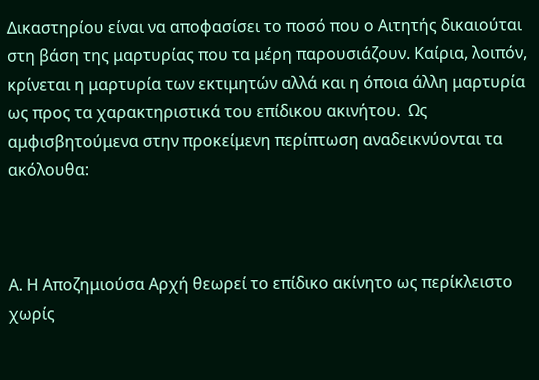Δικαστηρίου είναι να αποφασίσει το ποσό που ο Αιτητής δικαιούται στη βάση της μαρτυρίας που τα μέρη παρουσιάζουν. Καίρια, λοιπόν, κρίνεται η μαρτυρία των εκτιμητών αλλά και η όποια άλλη μαρτυρία ως προς τα χαρακτηριστικά του επίδικου ακινήτου.  Ως αμφισβητούμενα στην προκείμενη περίπτωση αναδεικνύονται τα ακόλουθα:



Α. Η Αποζημιούσα Αρχή θεωρεί το επίδικο ακίνητο ως περίκλειστο χωρίς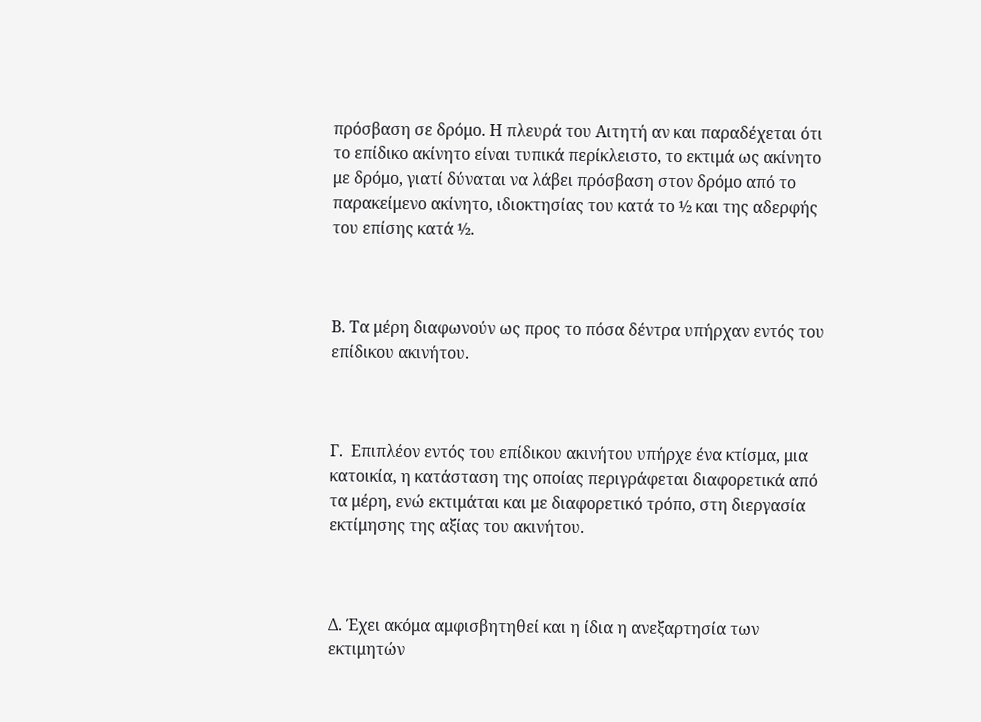πρόσβαση σε δρόμο. Η πλευρά του Αιτητή αν και παραδέχεται ότι το επίδικο ακίνητο είναι τυπικά περίκλειστο, το εκτιμά ως ακίνητο με δρόμο, γιατί δύναται να λάβει πρόσβαση στον δρόμο από το παρακείμενο ακίνητο, ιδιοκτησίας του κατά το ½ και της αδερφής του επίσης κατά ½.



Β. Τα μέρη διαφωνούν ως προς το πόσα δέντρα υπήρχαν εντός του επίδικου ακινήτου.



Γ.  Επιπλέον εντός του επίδικου ακινήτου υπήρχε ένα κτίσμα, μια κατοικία, η κατάσταση της οποίας περιγράφεται διαφορετικά από τα μέρη, ενώ εκτιμάται και με διαφορετικό τρόπο, στη διεργασία εκτίμησης της αξίας του ακινήτου.



Δ. Έχει ακόμα αμφισβητηθεί και η ίδια η ανεξαρτησία των εκτιμητών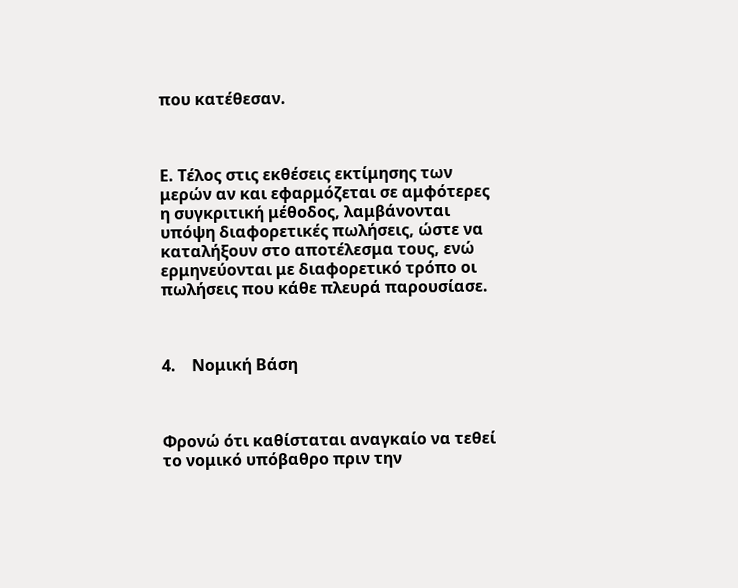που κατέθεσαν.



Ε. Τέλος στις εκθέσεις εκτίμησης των μερών αν και εφαρμόζεται σε αμφότερες η συγκριτική μέθοδος, λαμβάνονται υπόψη διαφορετικές πωλήσεις, ώστε να καταλήξουν στο αποτέλεσμα τους, ενώ ερμηνεύονται με διαφορετικό τρόπο οι πωλήσεις που κάθε πλευρά παρουσίασε.



4.    Νομική Βάση



Φρονώ ότι καθίσταται αναγκαίο να τεθεί το νομικό υπόβαθρο πριν την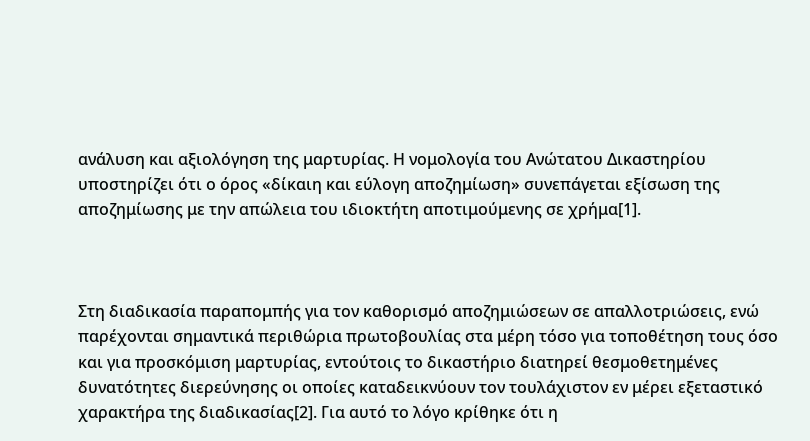ανάλυση και αξιολόγηση της μαρτυρίας. Η νομολογία του Ανώτατου Δικαστηρίου υποστηρίζει ότι ο όρος «δίκαιη και εύλογη αποζημίωση» συνεπάγεται εξίσωση της αποζημίωσης με την απώλεια του ιδιοκτήτη αποτιμούμενης σε χρήμα[1].



Στη διαδικασία παραπομπής για τον καθορισμό αποζημιώσεων σε απαλλοτριώσεις, ενώ παρέχονται σημαντικά περιθώρια πρωτοβουλίας στα μέρη τόσο για τοποθέτηση τους όσο και για προσκόμιση μαρτυρίας, εντούτοις το δικαστήριο διατηρεί θεσμοθετημένες δυνατότητες διερεύνησης οι οποίες καταδεικνύουν τον τουλάχιστον εν μέρει εξεταστικό χαρακτήρα της διαδικασίας[2]. Για αυτό το λόγο κρίθηκε ότι η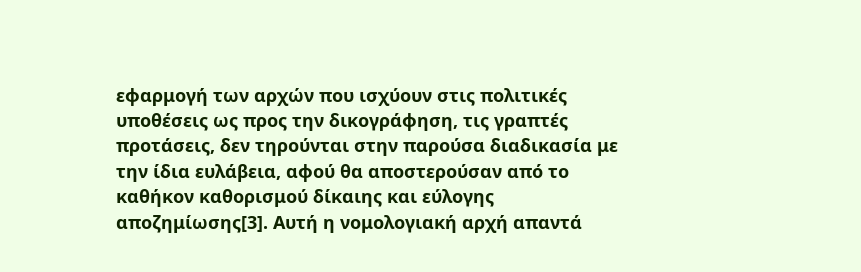εφαρμογή των αρχών που ισχύουν στις πολιτικές υποθέσεις ως προς την δικογράφηση, τις γραπτές προτάσεις, δεν τηρούνται στην παρούσα διαδικασία με την ίδια ευλάβεια, αφού θα αποστερούσαν από το καθήκον καθορισμού δίκαιης και εύλογης αποζημίωσης[3]. Αυτή η νομολογιακή αρχή απαντά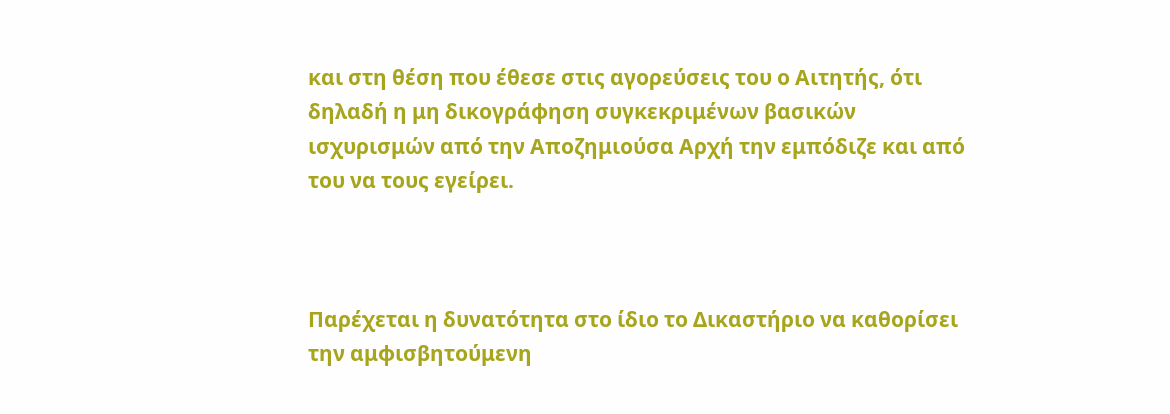και στη θέση που έθεσε στις αγορεύσεις του ο Αιτητής, ότι δηλαδή η μη δικογράφηση συγκεκριμένων βασικών ισχυρισμών από την Αποζημιούσα Αρχή την εμπόδιζε και από του να τους εγείρει.



Παρέχεται η δυνατότητα στο ίδιο το Δικαστήριο να καθορίσει την αμφισβητούμενη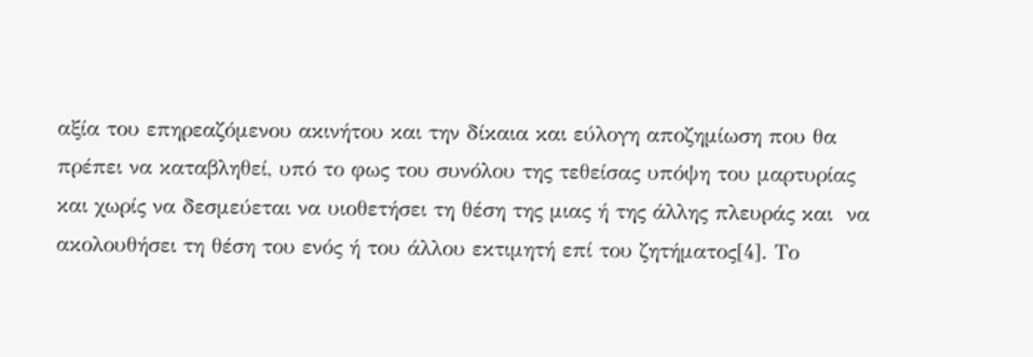αξία του επηρεαζόμενου ακινήτου και την δίκαια και εύλογη αποζημίωση που θα πρέπει να καταβληθεί, υπό το φως του συνόλου της τεθείσας υπόψη του μαρτυρίας και χωρίς να δεσμεύεται να υιοθετήσει τη θέση της μιας ή της άλλης πλευράς και  να ακολουθήσει τη θέση του ενός ή του άλλου εκτιμητή επί του ζητήματος[4]. Το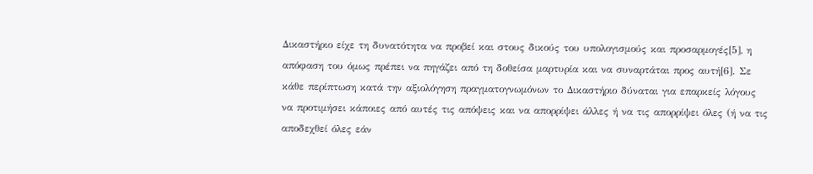Δικαστήριο είχε τη δυνατότητα να προβεί και στους δικούς του υπολογισμούς και προσαρμογές[5], η απόφαση του όμως πρέπει να πηγάζει από τη δοθείσα μαρτυρία και να συναρτάται προς αυτή[6]. Σε κάθε περίπτωση κατά την αξιολόγηση πραγματογνωμόνων το Δικαστήριο δύναται για επαρκείς λόγους να προτιμήσει κάποιες από αυτές τις απόψεις και να απορρίψει άλλες ή να τις απορρίψει όλες (ή να τις αποδεχθεί όλες εάν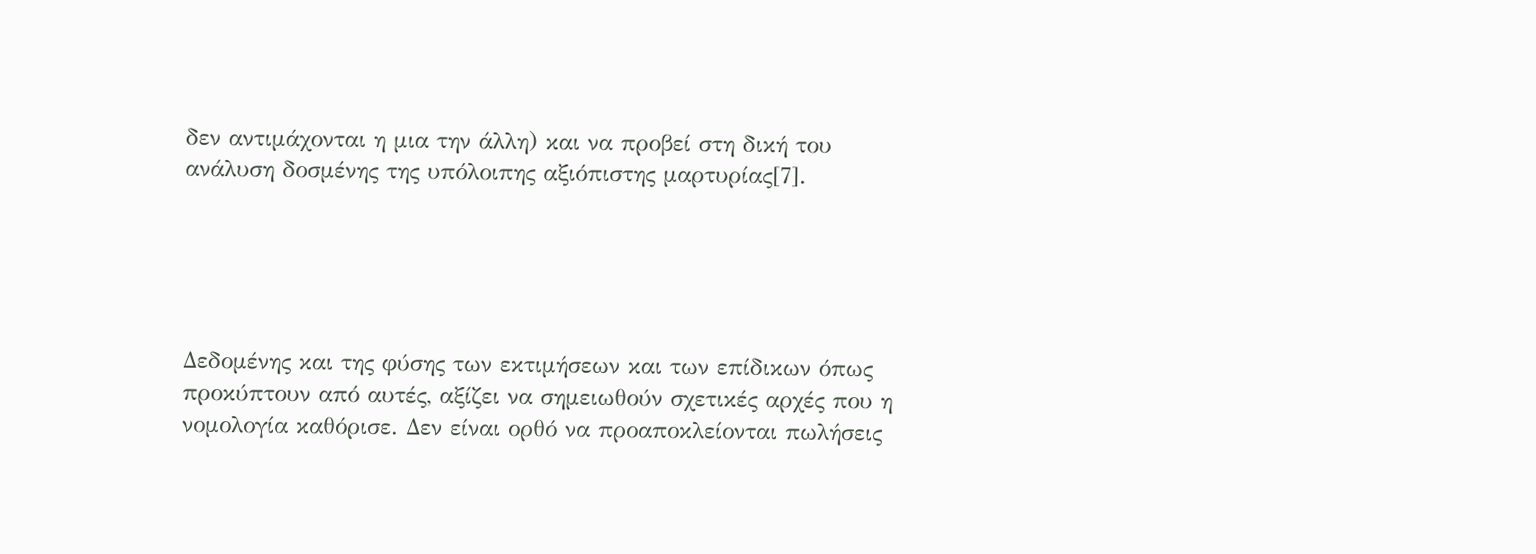δεν αντιμάχονται η μια την άλλη) και να προβεί στη δική του ανάλυση δοσμένης της υπόλοιπης αξιόπιστης μαρτυρίας[7].





Δεδομένης και της φύσης των εκτιμήσεων και των επίδικων όπως προκύπτουν από αυτές, αξίζει να σημειωθούν σχετικές αρχές που η νομολογία καθόρισε. Δεν είναι ορθό να προαποκλείονται πωλήσεις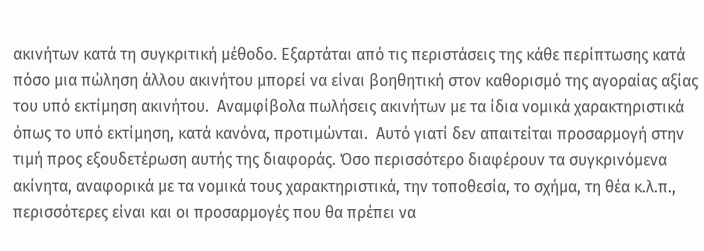ακινήτων κατά τη συγκριτική μέθοδο. Εξαρτάται από τις περιστάσεις της κάθε περίπτωσης κατά πόσο μια πώληση άλλου ακινήτου μπορεί να είναι βοηθητική στον καθορισμό της αγοραίας αξίας του υπό εκτίμηση ακινήτου.  Αναμφίβολα πωλήσεις ακινήτων με τα ίδια νομικά χαρακτηριστικά όπως το υπό εκτίμηση, κατά κανόνα, προτιμώνται.  Αυτό γιατί δεν απαιτείται προσαρμογή στην τιμή προς εξουδετέρωση αυτής της διαφοράς. Όσο περισσότερο διαφέρουν τα συγκρινόμενα ακίνητα, αναφορικά με τα νομικά τους χαρακτηριστικά, την τοποθεσία, το σχήμα, τη θέα κ.λ.π., περισσότερες είναι και οι προσαρμογές που θα πρέπει να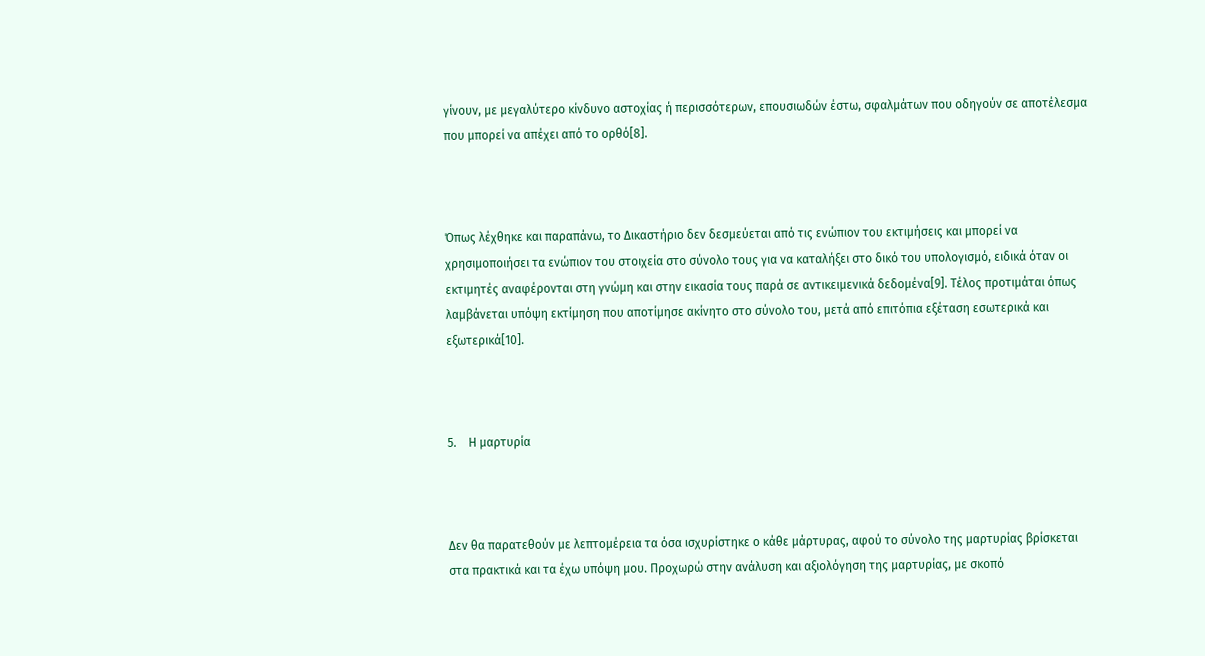γίνουν, με μεγαλύτερο κίνδυνο αστοχίας ή περισσότερων, επουσιωδών έστω, σφαλμάτων που οδηγούν σε αποτέλεσμα που μπορεί να απέχει από το ορθό[8].



Όπως λέχθηκε και παραπάνω, το Δικαστήριο δεν δεσμεύεται από τις ενώπιον του εκτιμήσεις και μπορεί να χρησιμοποιήσει τα ενώπιον του στοιχεία στο σύνολο τους για να καταλήξει στο δικό του υπολογισμό, ειδικά όταν οι εκτιμητές αναφέρονται στη γνώμη και στην εικασία τους παρά σε αντικειμενικά δεδομένα[9]. Τέλος προτιμάται όπως λαμβάνεται υπόψη εκτίμηση που αποτίμησε ακίνητο στο σύνολο του, μετά από επιτόπια εξέταση εσωτερικά και εξωτερικά[10].



5.    Η μαρτυρία



Δεν θα παρατεθούν με λεπτομέρεια τα όσα ισχυρίστηκε ο κάθε μάρτυρας, αφού το σύνολο της μαρτυρίας βρίσκεται στα πρακτικά και τα έχω υπόψη μου. Προχωρώ στην ανάλυση και αξιολόγηση της μαρτυρίας, με σκοπό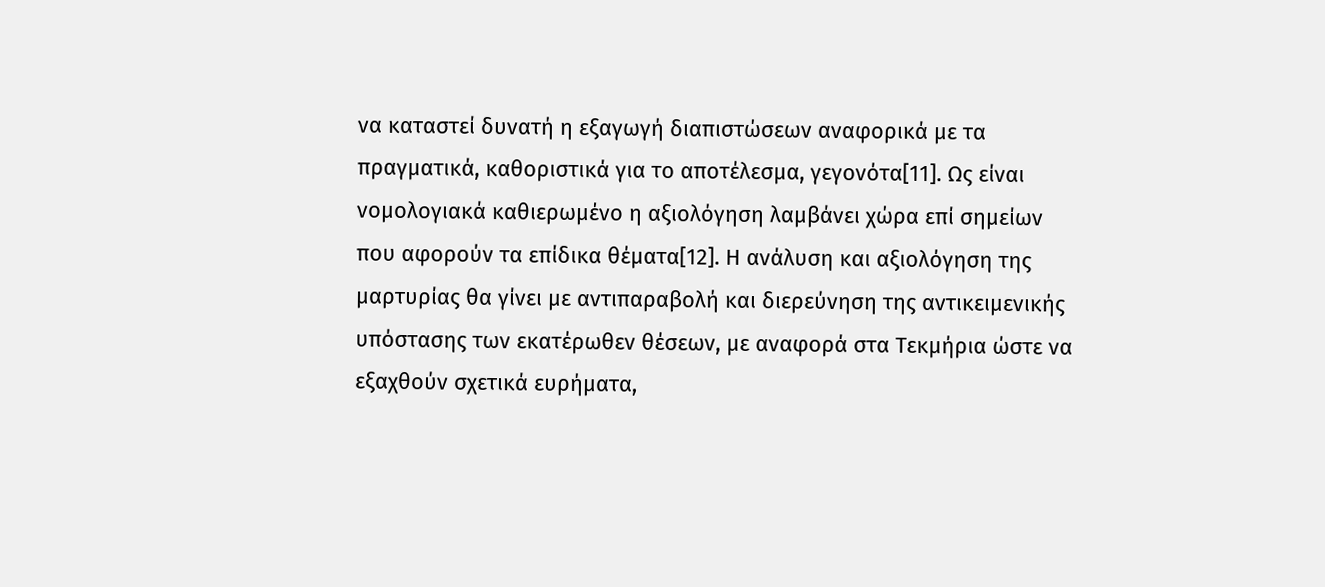να καταστεί δυνατή η εξαγωγή διαπιστώσεων αναφορικά με τα πραγματικά, καθοριστικά για το αποτέλεσμα, γεγονότα[11]. Ως είναι νομολογιακά καθιερωμένο η αξιολόγηση λαμβάνει χώρα επί σημείων που αφορούν τα επίδικα θέματα[12]. Η ανάλυση και αξιολόγηση της μαρτυρίας θα γίνει με αντιπαραβολή και διερεύνηση της αντικειμενικής υπόστασης των εκατέρωθεν θέσεων, με αναφορά στα Τεκμήρια ώστε να εξαχθούν σχετικά ευρήματα,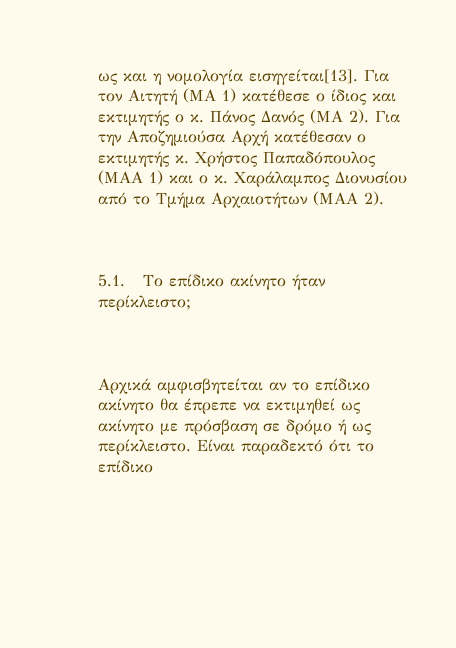ως και η νομολογία εισηγείται[13]. Για τον Αιτητή (ΜΑ 1) κατέθεσε ο ίδιος και εκτιμητής ο κ. Πάνος Δανός (ΜΑ 2). Για την Αποζημιούσα Αρχή κατέθεσαν ο εκτιμητής κ. Χρήστος Παπαδόπουλος (ΜΑΑ 1) και ο κ. Χαράλαμπος Διονυσίου από το Τμήμα Αρχαιοτήτων (ΜΑΑ 2).



5.1.   Το επίδικο ακίνητο ήταν περίκλειστο;



Αρχικά αμφισβητείται αν το επίδικο ακίνητο θα έπρεπε να εκτιμηθεί ως ακίνητο με πρόσβαση σε δρόμο ή ως περίκλειστο. Είναι παραδεκτό ότι το επίδικο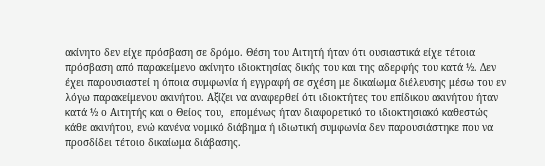ακίνητο δεν είχε πρόσβαση σε δρόμο. Θέση του Αιτητή ήταν ότι ουσιαστικά είχε τέτοια πρόσβαση από παρακείμενο ακίνητο ιδιοκτησίας δικής του και της αδερφής του κατά ½. Δεν έχει παρουσιαστεί η όποια συμφωνία ή εγγραφή σε σχέση με δικαίωμα διέλευσης μέσω του εν λόγω παρακείμενου ακινήτου. Αξίζει να αναφερθεί ότι ιδιοκτήτες του επίδικου ακινήτου ήταν κατά ½ ο Αιτητής και ο Θείος του,  επομένως ήταν διαφορετικό το ιδιοκτησιακό καθεστώς κάθε ακινήτου, ενώ κανένα νομικό διάβημα ή ιδιωτική συμφωνία δεν παρουσιάστηκε που να προσδίδει τέτοιο δικαίωμα διάβασης.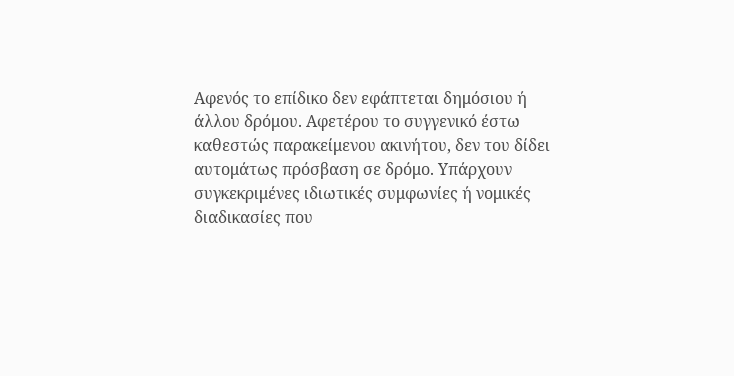Αφενός το επίδικο δεν εφάπτεται δημόσιου ή άλλου δρόμου. Αφετέρου το συγγενικό έστω καθεστώς παρακείμενου ακινήτου, δεν του δίδει αυτομάτως πρόσβαση σε δρόμο. Υπάρχουν συγκεκριμένες ιδιωτικές συμφωνίες ή νομικές διαδικασίες που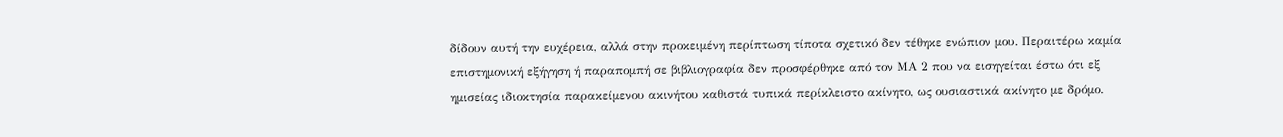δίδουν αυτή την ευχέρεια, αλλά στην προκειμένη περίπτωση τίποτα σχετικό δεν τέθηκε ενώπιον μου. Περαιτέρω καμία επιστημονική εξήγηση ή παραπομπή σε βιβλιογραφία δεν προσφέρθηκε από τον ΜΑ 2 που να εισηγείται έστω ότι εξ ημισείας ιδιοκτησία παρακείμενου ακινήτου καθιστά τυπικά περίκλειστο ακίνητο, ως ουσιαστικά ακίνητο με δρόμο.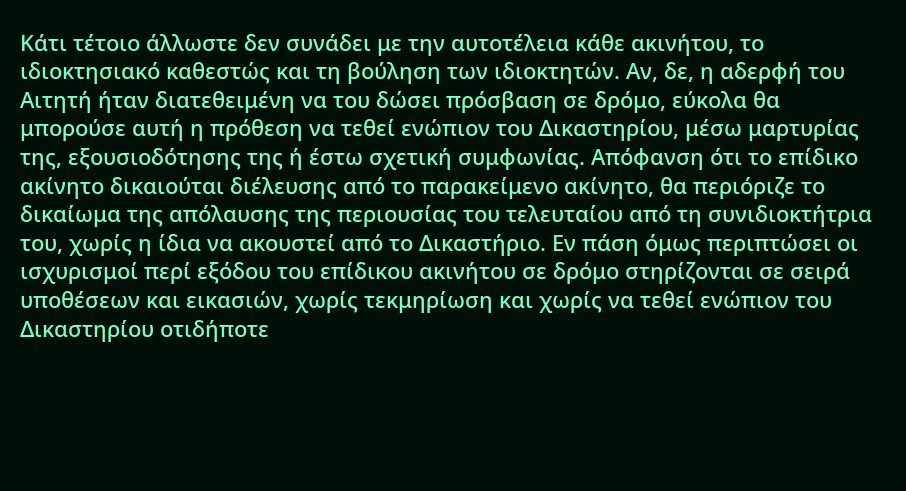Κάτι τέτοιο άλλωστε δεν συνάδει με την αυτοτέλεια κάθε ακινήτου, το ιδιοκτησιακό καθεστώς και τη βούληση των ιδιοκτητών. Αν, δε, η αδερφή του Αιτητή ήταν διατεθειμένη να του δώσει πρόσβαση σε δρόμο, εύκολα θα μπορούσε αυτή η πρόθεση να τεθεί ενώπιον του Δικαστηρίου, μέσω μαρτυρίας της, εξουσιοδότησης της ή έστω σχετική συμφωνίας. Απόφανση ότι το επίδικο ακίνητο δικαιούται διέλευσης από το παρακείμενο ακίνητο, θα περιόριζε το δικαίωμα της απόλαυσης της περιουσίας του τελευταίου από τη συνιδιοκτήτρια του, χωρίς η ίδια να ακουστεί από το Δικαστήριο. Εν πάση όμως περιπτώσει οι ισχυρισμοί περί εξόδου του επίδικου ακινήτου σε δρόμο στηρίζονται σε σειρά υποθέσεων και εικασιών, χωρίς τεκμηρίωση και χωρίς να τεθεί ενώπιον του Δικαστηρίου οτιδήποτε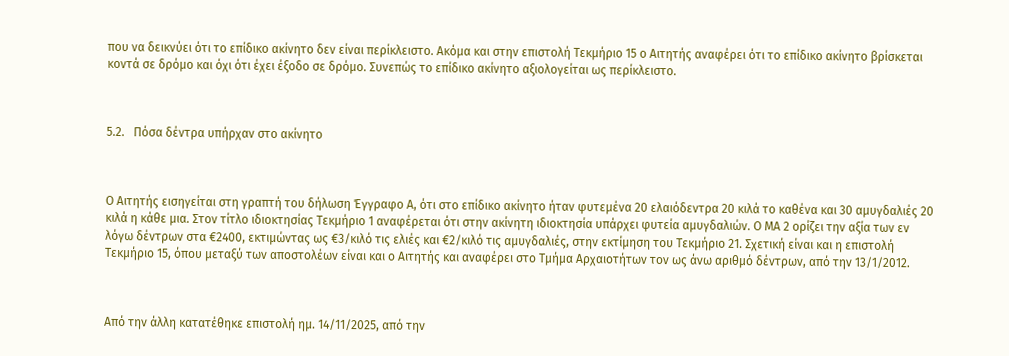που να δεικνύει ότι το επίδικο ακίνητο δεν είναι περίκλειστο. Ακόμα και στην επιστολή Τεκμήριο 15 ο Αιτητής αναφέρει ότι το επίδικο ακίνητο βρίσκεται κοντά σε δρόμο και όχι ότι έχει έξοδο σε δρόμο. Συνεπώς το επίδικο ακίνητο αξιολογείται ως περίκλειστο.



5.2.   Πόσα δέντρα υπήρχαν στο ακίνητο



Ο Αιτητής εισηγείται στη γραπτή του δήλωση Έγγραφο Α, ότι στο επίδικο ακίνητο ήταν φυτεμένα 20 ελαιόδεντρα 20 κιλά το καθένα και 30 αμυγδαλιές 20 κιλά η κάθε μια. Στον τίτλο ιδιοκτησίας Τεκμήριο 1 αναφέρεται ότι στην ακίνητη ιδιοκτησία υπάρχει φυτεία αμυγδαλιών. Ο ΜΑ 2 ορίζει την αξία των εν λόγω δέντρων στα €2400, εκτιμώντας ως €3/κιλό τις ελιές και €2/κιλό τις αμυγδαλιές, στην εκτίμηση του Τεκμήριο 21. Σχετική είναι και η επιστολή Τεκμήριο 15, όπου μεταξύ των αποστολέων είναι και ο Αιτητής και αναφέρει στο Τμήμα Αρχαιοτήτων τον ως άνω αριθμό δέντρων, από την 13/1/2012.



Από την άλλη κατατέθηκε επιστολή ημ. 14/11/2025, από την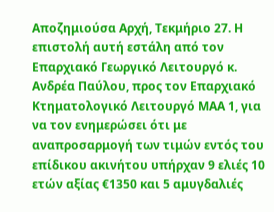Αποζημιούσα Αρχή, Τεκμήριο 27. Η επιστολή αυτή εστάλη από τον Επαρχιακό Γεωργικό Λειτουργό κ. Ανδρέα Παύλου, προς τον Επαρχιακό Κτηματολογικό Λειτουργό ΜΑΑ 1, για να τον ενημερώσει ότι με αναπροσαρμογή των τιμών εντός του επίδικου ακινήτου υπήρχαν 9 ελιές 10 ετών αξίας €1350 και 5 αμυγδαλιές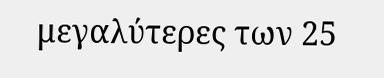μεγαλύτερες των 25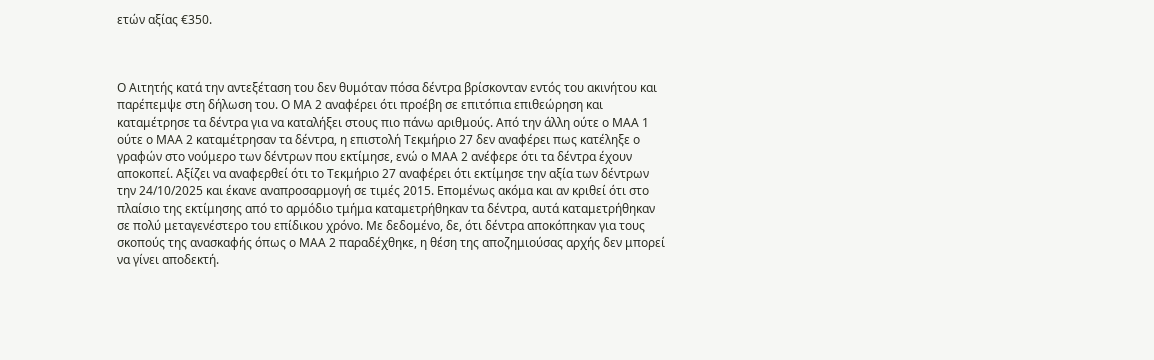ετών αξίας €350.



Ο Αιτητής κατά την αντεξέταση του δεν θυμόταν πόσα δέντρα βρίσκονταν εντός του ακινήτου και παρέπεμψε στη δήλωση του. Ο ΜΑ 2 αναφέρει ότι προέβη σε επιτόπια επιθεώρηση και καταμέτρησε τα δέντρα για να καταλήξει στους πιο πάνω αριθμούς. Από την άλλη ούτε ο ΜΑΑ 1 ούτε ο ΜΑΑ 2 καταμέτρησαν τα δέντρα, η επιστολή Τεκμήριο 27 δεν αναφέρει πως κατέληξε ο γραφών στο νούμερο των δέντρων που εκτίμησε, ενώ ο ΜΑΑ 2 ανέφερε ότι τα δέντρα έχουν αποκοπεί. Αξίζει να αναφερθεί ότι το Τεκμήριο 27 αναφέρει ότι εκτίμησε την αξία των δέντρων την 24/10/2025 και έκανε αναπροσαρμογή σε τιμές 2015. Επομένως ακόμα και αν κριθεί ότι στο πλαίσιο της εκτίμησης από το αρμόδιο τμήμα καταμετρήθηκαν τα δέντρα, αυτά καταμετρήθηκαν σε πολύ μεταγενέστερο του επίδικου χρόνο. Με δεδομένο, δε, ότι δέντρα αποκόπηκαν για τους σκοπούς της ανασκαφής όπως ο ΜΑΑ 2 παραδέχθηκε, η θέση της αποζημιούσας αρχής δεν μπορεί να γίνει αποδεκτή.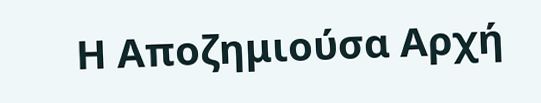Η Αποζημιούσα Αρχή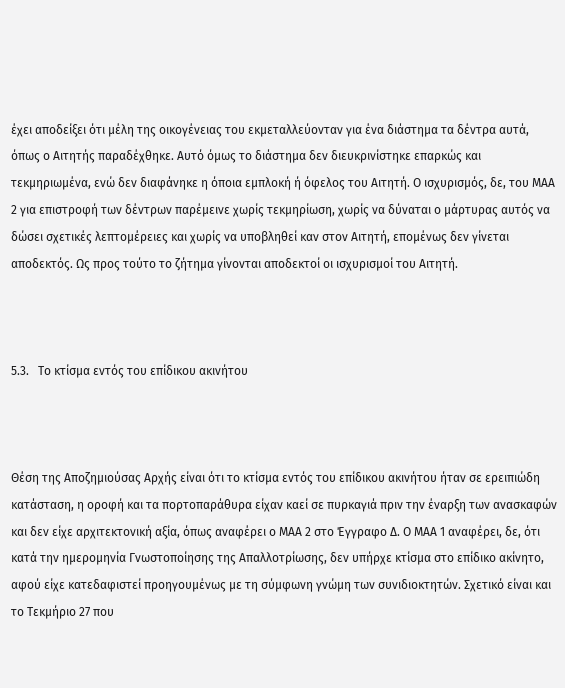έχει αποδείξει ότι μέλη της οικογένειας του εκμεταλλεύονταν για ένα διάστημα τα δέντρα αυτά, όπως ο Αιτητής παραδέχθηκε. Αυτό όμως το διάστημα δεν διευκρινίστηκε επαρκώς και τεκμηριωμένα, ενώ δεν διαφάνηκε η όποια εμπλοκή ή όφελος του Αιτητή. Ο ισχυρισμός, δε, του ΜΑΑ 2 για επιστροφή των δέντρων παρέμεινε χωρίς τεκμηρίωση, χωρίς να δύναται ο μάρτυρας αυτός να δώσει σχετικές λεπτομέρειες και χωρίς να υποβληθεί καν στον Αιτητή, επομένως δεν γίνεται αποδεκτός. Ως προς τούτο το ζήτημα γίνονται αποδεκτοί οι ισχυρισμοί του Αιτητή.



5.3.   Το κτίσμα εντός του επίδικου ακινήτου



Θέση της Αποζημιούσας Αρχής είναι ότι το κτίσμα εντός του επίδικου ακινήτου ήταν σε ερειπιώδη κατάσταση, η οροφή και τα πορτοπαράθυρα είχαν καεί σε πυρκαγιά πριν την έναρξη των ανασκαφών και δεν είχε αρχιτεκτονική αξία, όπως αναφέρει ο ΜΑΑ 2 στο Έγγραφο Δ. Ο ΜΑΑ 1 αναφέρει, δε, ότι κατά την ημερομηνία Γνωστοποίησης της Απαλλοτρίωσης, δεν υπήρχε κτίσμα στο επίδικο ακίνητο, αφού είχε κατεδαφιστεί προηγουμένως με τη σύμφωνη γνώμη των συνιδιοκτητών. Σχετικό είναι και το Τεκμήριο 27 που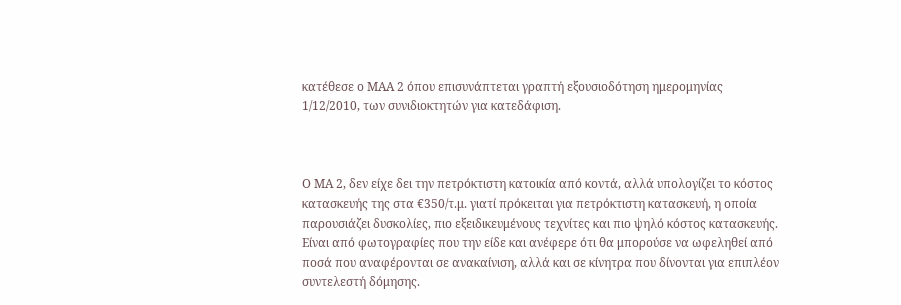κατέθεσε ο ΜΑΑ 2 όπου επισυνάπτεται γραπτή εξουσιοδότηση ημερομηνίας 1/12/2010, των συνιδιοκτητών για κατεδάφιση.



Ο ΜΑ 2, δεν είχε δει την πετρόκτιστη κατοικία από κοντά, αλλά υπολογίζει το κόστος κατασκευής της στα €350/τ.μ. γιατί πρόκειται για πετρόκτιστη κατασκευή, η οποία παρουσιάζει δυσκολίες, πιο εξειδικευμένους τεχνίτες και πιο ψηλό κόστος κατασκευής. Είναι από φωτογραφίες που την είδε και ανέφερε ότι θα μπορούσε να ωφεληθεί από ποσά που αναφέρονται σε ανακαίνιση, αλλά και σε κίνητρα που δίνονται για επιπλέον συντελεστή δόμησης.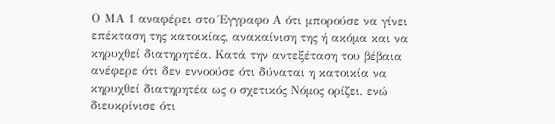Ο ΜΑ 1 αναφέρει στο Έγγραφο Α ότι μπορούσε να γίνει επέκταση της κατοικίας, ανακαίνιση της ή ακόμα και να κηρυχθεί διατηρητέα. Κατά την αντεξέταση του βέβαια ανέφερε ότι δεν εννοούσε ότι δύναται η κατοικία να κηρυχθεί διατηρητέα ως ο σχετικός Νόμος ορίζει, ενώ διευκρίνισε ότι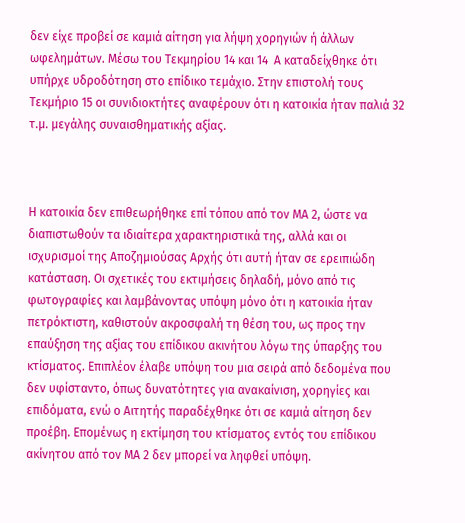δεν είχε προβεί σε καμιά αίτηση για λήψη χορηγιών ή άλλων ωφελημάτων. Μέσω του Τεκμηρίου 14 και 14  Α καταδείχθηκε ότι υπήρχε υδροδότηση στο επίδικο τεμάχιο. Στην επιστολή τους Τεκμήριο 15 οι συνιδιοκτήτες αναφέρουν ότι η κατοικία ήταν παλιά 32 τ.μ. μεγάλης συναισθηματικής αξίας.



Η κατοικία δεν επιθεωρήθηκε επί τόπου από τον ΜΑ 2, ώστε να διαπιστωθούν τα ιδιαίτερα χαρακτηριστικά της, αλλά και οι ισχυρισμοί της Αποζημιούσας Αρχής ότι αυτή ήταν σε ερειπιώδη κατάσταση. Οι σχετικές του εκτιμήσεις δηλαδή, μόνο από τις φωτογραφίες και λαμβάνοντας υπόψη μόνο ότι η κατοικία ήταν πετρόκτιστη, καθιστούν ακροσφαλή τη θέση του, ως προς την επαύξηση της αξίας του επίδικου ακινήτου λόγω της ύπαρξης του κτίσματος. Επιπλέον έλαβε υπόψη του μια σειρά από δεδομένα που δεν υφίσταντο, όπως δυνατότητες για ανακαίνιση, χορηγίες και επιδόματα, ενώ ο Αιτητής παραδέχθηκε ότι σε καμιά αίτηση δεν προέβη. Επομένως η εκτίμηση του κτίσματος εντός του επίδικου ακίνητου από τον ΜΑ 2 δεν μπορεί να ληφθεί υπόψη.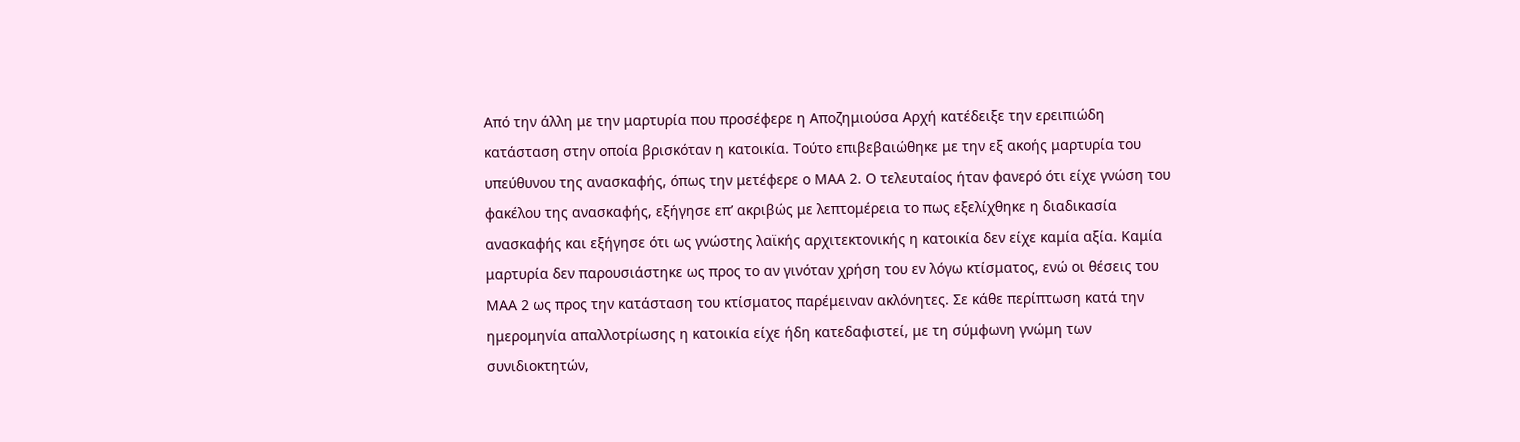Από την άλλη με την μαρτυρία που προσέφερε η Αποζημιούσα Αρχή κατέδειξε την ερειπιώδη κατάσταση στην οποία βρισκόταν η κατοικία. Τούτο επιβεβαιώθηκε με την εξ ακοής μαρτυρία του υπεύθυνου της ανασκαφής, όπως την μετέφερε ο ΜΑΑ 2. Ο τελευταίος ήταν φανερό ότι είχε γνώση του φακέλου της ανασκαφής, εξήγησε επ’ ακριβώς με λεπτομέρεια το πως εξελίχθηκε η διαδικασία ανασκαφής και εξήγησε ότι ως γνώστης λαϊκής αρχιτεκτονικής η κατοικία δεν είχε καμία αξία. Καμία μαρτυρία δεν παρουσιάστηκε ως προς το αν γινόταν χρήση του εν λόγω κτίσματος, ενώ οι θέσεις του ΜΑΑ 2 ως προς την κατάσταση του κτίσματος παρέμειναν ακλόνητες. Σε κάθε περίπτωση κατά την ημερομηνία απαλλοτρίωσης η κατοικία είχε ήδη κατεδαφιστεί, με τη σύμφωνη γνώμη των συνιδιοκτητών,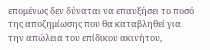επομένως δεν δύναται να επαυξήσει το ποσό της αποζημίωσης που θα καταβληθεί για την απώλεια του επίδικου ακινήτου,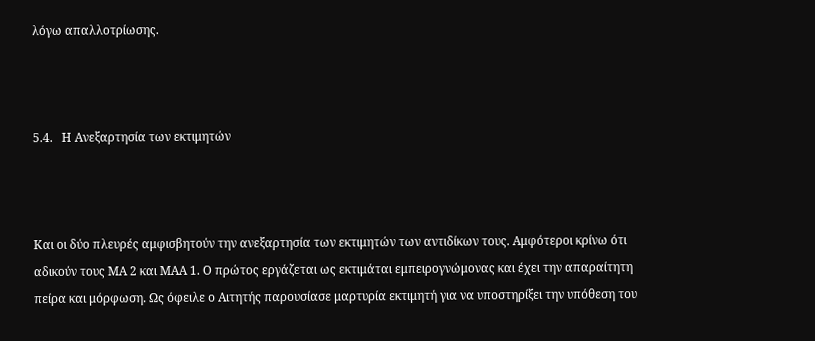λόγω απαλλοτρίωσης.



5.4.   Η Ανεξαρτησία των εκτιμητών



Και οι δύο πλευρές αμφισβητούν την ανεξαρτησία των εκτιμητών των αντιδίκων τους. Αμφότεροι κρίνω ότι αδικούν τους ΜΑ 2 και ΜΑΑ 1. Ο πρώτος εργάζεται ως εκτιμάται εμπειρογνώμονας και έχει την απαραίτητη πείρα και μόρφωση. Ως όφειλε ο Αιτητής παρουσίασε μαρτυρία εκτιμητή για να υποστηρίξει την υπόθεση του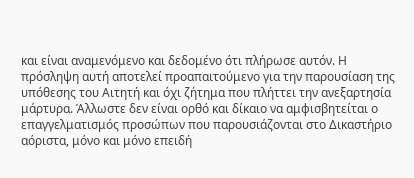και είναι αναμενόμενο και δεδομένο ότι πλήρωσε αυτόν. Η πρόσληψη αυτή αποτελεί προαπαιτούμενο για την παρουσίαση της υπόθεσης του Αιτητή και όχι ζήτημα που πλήττει την ανεξαρτησία μάρτυρα. Άλλωστε δεν είναι ορθό και δίκαιο να αμφισβητείται ο επαγγελματισμός προσώπων που παρουσιάζονται στο Δικαστήριο αόριστα, μόνο και μόνο επειδή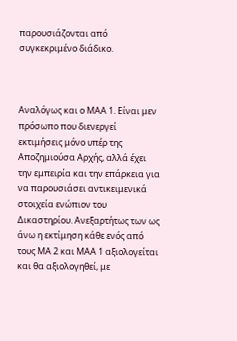παρουσιάζονται από συγκεκριμένο διάδικο.



Αναλόγως και ο ΜΑΑ 1. Είναι μεν πρόσωπο που διενεργεί εκτιμήσεις μόνο υπέρ της Αποζημιούσα Αρχής, αλλά έχει την εμπειρία και την επάρκεια για να παρουσιάσει αντικειμενικά στοιχεία ενώπιον του Δικαστηρίου. Ανεξαρτήτως των ως άνω η εκτίμηση κάθε ενός από τους ΜΑ 2 και ΜΑΑ 1 αξιολογείται και θα αξιολογηθεί, με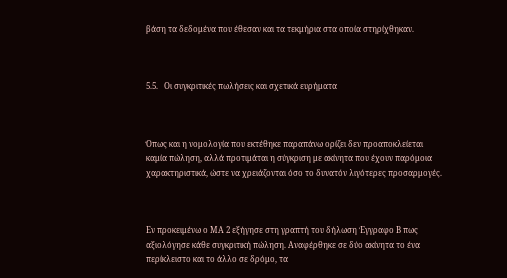βάση τα δεδομένα που έθεσαν και τα τεκμήρια στα οποία στηρίχθηκαν.



5.5.   Οι συγκριτικές πωλήσεις και σχετικά ευρήματα



Όπως και η νομολογία που εκτέθηκε παραπάνω ορίζει δεν προαποκλείεται καμία πώληση, αλλά προτιμάται η σύγκριση με ακίνητα που έχουν παρόμοια χαρακτηριστικά, ώστε να χρειάζονται όσο το δυνατόν λιγότερες προσαρμογές.



Εν προκειμένω ο ΜΑ 2 εξήγησε στη γραπτή του δήλωση Έγγραφο Β πως αξιολόγησε κάθε συγκριτική πώληση. Αναφέρθηκε σε δύο ακίνητα το ένα περίκλειστο και το άλλο σε δρόμο, τα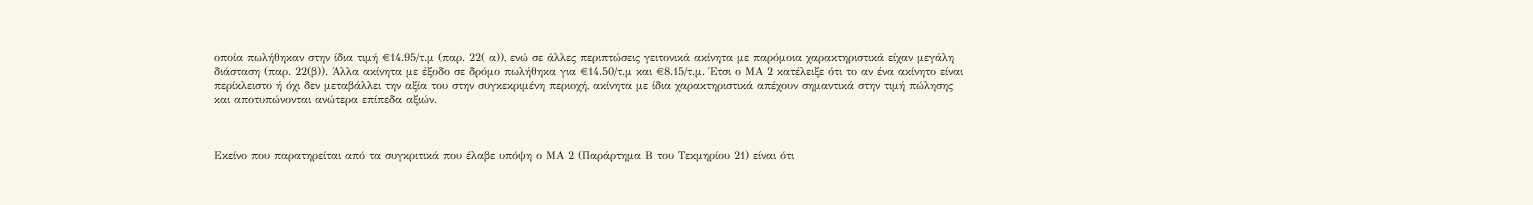οποία πωλήθηκαν στην ίδια τιμή €14.95/τ.μ (παρ. 22( α)), ενώ σε άλλες περιπτώσεις γειτονικά ακίνητα με παρόμοια χαρακτηριστικά είχαν μεγάλη διάσταση (παρ. 22(β)). Άλλα ακίνητα με έξοδο σε δρόμο πωλήθηκα για €14.50/τ.μ και €8.15/τ.μ. Έτσι ο ΜΑ 2 κατέλειξε ότι το αν ένα ακίνητο είναι περίκλειστο ή όχι δεν μεταβάλλει την αξία του στην συγκεκριμένη περιοχή, ακίνητα με ίδια χαρακτηριστικά απέχουν σημαντικά στην τιμή πώλησης και αποτυπώνονται ανώτερα επίπεδα αξιών.



Εκείνο που παρατηρείται από τα συγκριτικά που έλαβε υπόψη ο ΜΑ 2 (Παράρτημα Β του Τεκμηρίου 21) είναι ότι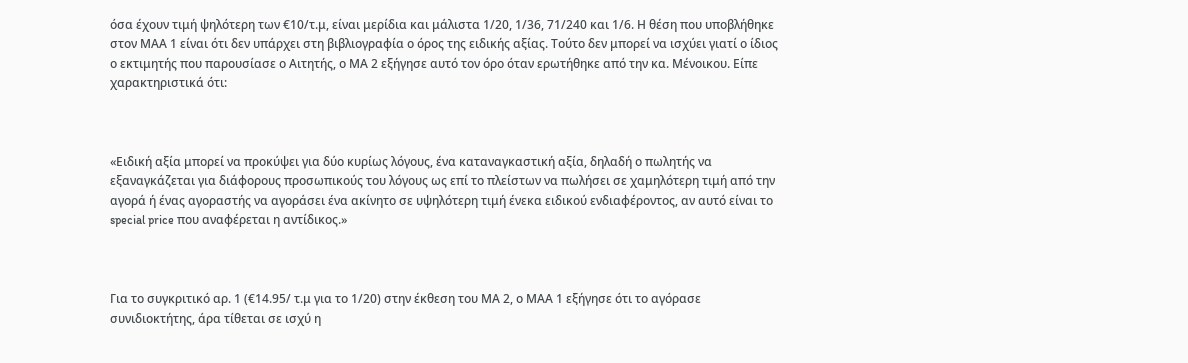όσα έχουν τιμή ψηλότερη των €10/τ.μ, είναι μερίδια και μάλιστα 1/20, 1/36, 71/240 και 1/6. Η θέση που υποβλήθηκε στον ΜΑΑ 1 είναι ότι δεν υπάρχει στη βιβλιογραφία ο όρος της ειδικής αξίας. Τούτο δεν μπορεί να ισχύει γιατί ο ίδιος ο εκτιμητής που παρουσίασε ο Αιτητής, ο ΜΑ 2 εξήγησε αυτό τον όρο όταν ερωτήθηκε από την κα. Μένοικου. Είπε χαρακτηριστικά ότι:



«Ειδική αξία μπορεί να προκύψει για δύο κυρίως λόγους, ένα καταναγκαστική αξία, δηλαδή ο πωλητής να εξαναγκάζεται για διάφορους προσωπικούς του λόγους ως επί το πλείστων να πωλήσει σε χαμηλότερη τιμή από την αγορά ή ένας αγοραστής να αγοράσει ένα ακίνητο σε υψηλότερη τιμή ένεκα ειδικού ενδιαφέροντος, αν αυτό είναι το special price που αναφέρεται η αντίδικος.»



Για το συγκριτικό αρ. 1 (€14.95/ τ.μ για το 1/20) στην έκθεση του ΜΑ 2, ο ΜΑΑ 1 εξήγησε ότι το αγόρασε συνιδιοκτήτης, άρα τίθεται σε ισχύ η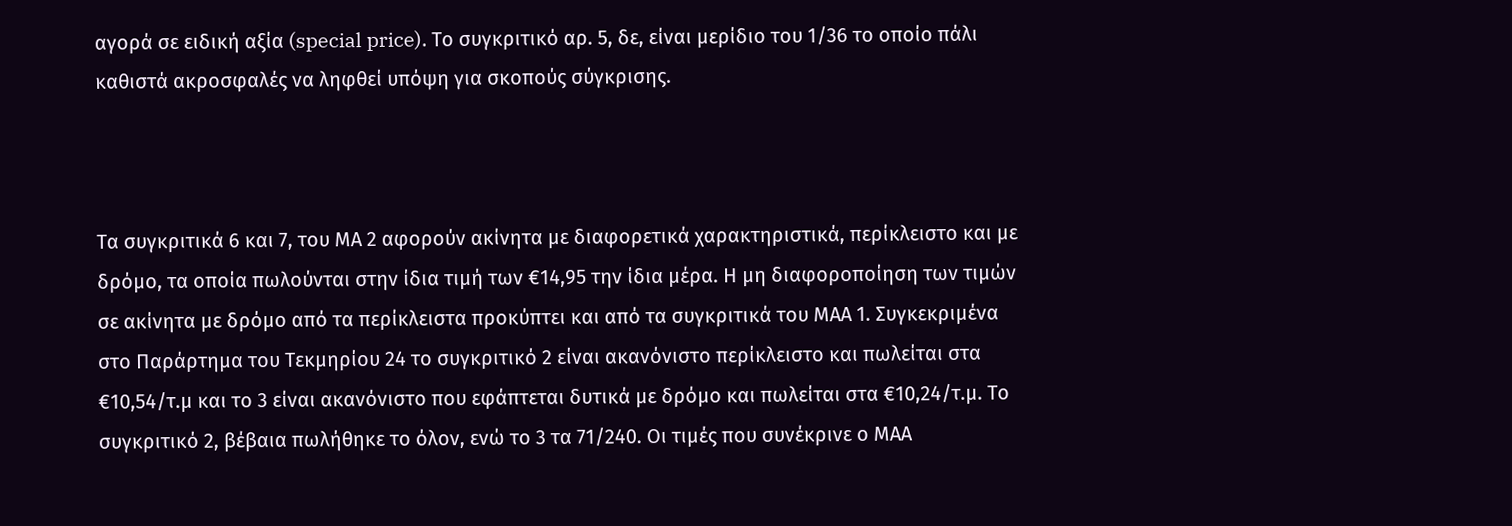αγορά σε ειδική αξία (special price). Το συγκριτικό αρ. 5, δε, είναι μερίδιο του 1/36 το οποίο πάλι καθιστά ακροσφαλές να ληφθεί υπόψη για σκοπούς σύγκρισης.



Τα συγκριτικά 6 και 7, του ΜΑ 2 αφορούν ακίνητα με διαφορετικά χαρακτηριστικά, περίκλειστο και με δρόμο, τα οποία πωλούνται στην ίδια τιμή των €14,95 την ίδια μέρα. Η μη διαφοροποίηση των τιμών σε ακίνητα με δρόμο από τα περίκλειστα προκύπτει και από τα συγκριτικά του ΜΑΑ 1. Συγκεκριμένα στο Παράρτημα του Τεκμηρίου 24 το συγκριτικό 2 είναι ακανόνιστο περίκλειστο και πωλείται στα €10,54/τ.μ και το 3 είναι ακανόνιστο που εφάπτεται δυτικά με δρόμο και πωλείται στα €10,24/τ.μ. Το συγκριτικό 2, βέβαια πωλήθηκε το όλον, ενώ το 3 τα 71/240. Οι τιμές που συνέκρινε ο ΜΑΑ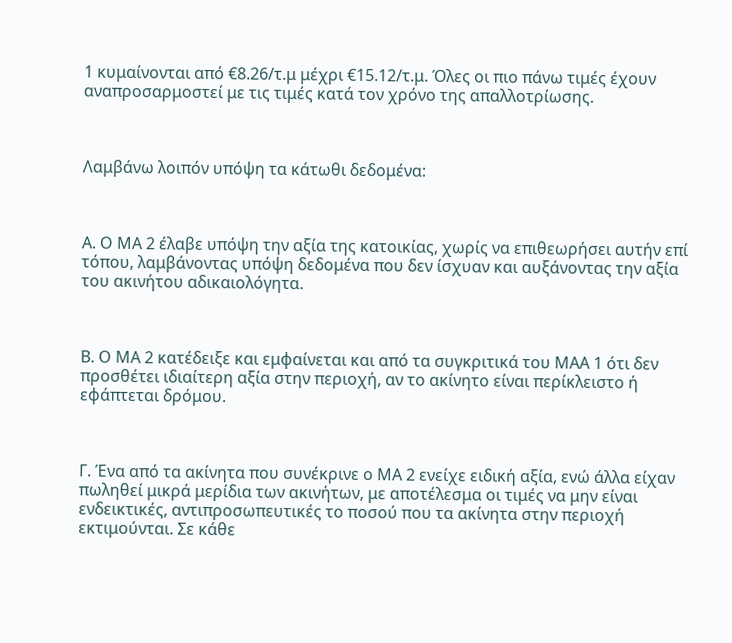1 κυμαίνονται από €8.26/τ.μ μέχρι €15.12/τ.μ. Όλες οι πιο πάνω τιμές έχουν αναπροσαρμοστεί με τις τιμές κατά τον χρόνο της απαλλοτρίωσης.



Λαμβάνω λοιπόν υπόψη τα κάτωθι δεδομένα:



Α. Ο ΜΑ 2 έλαβε υπόψη την αξία της κατοικίας, χωρίς να επιθεωρήσει αυτήν επί τόπου, λαμβάνοντας υπόψη δεδομένα που δεν ίσχυαν και αυξάνοντας την αξία του ακινήτου αδικαιολόγητα.



Β. Ο ΜΑ 2 κατέδειξε και εμφαίνεται και από τα συγκριτικά του ΜΑΑ 1 ότι δεν προσθέτει ιδιαίτερη αξία στην περιοχή, αν το ακίνητο είναι περίκλειστο ή εφάπτεται δρόμου.



Γ. Ένα από τα ακίνητα που συνέκρινε ο ΜΑ 2 ενείχε ειδική αξία, ενώ άλλα είχαν πωληθεί μικρά μερίδια των ακινήτων, με αποτέλεσμα οι τιμές να μην είναι ενδεικτικές, αντιπροσωπευτικές το ποσού που τα ακίνητα στην περιοχή εκτιμούνται. Σε κάθε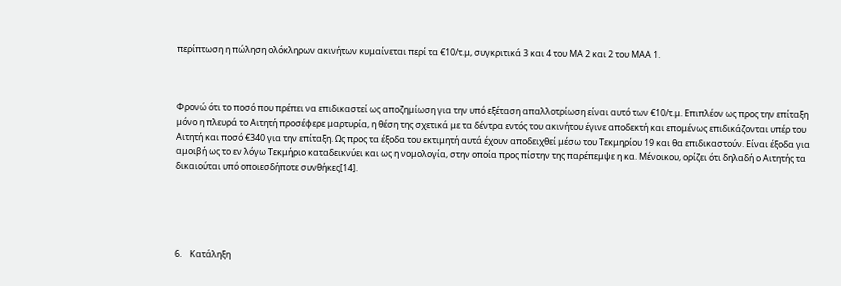περίπτωση η πώληση ολόκληρων ακινήτων κυμαίνεται περί τα €10/τ.μ, συγκριτικά 3 και 4 του ΜΑ 2 και 2 του ΜΑΑ 1.



Φρονώ ότι το ποσό που πρέπει να επιδικαστεί ως αποζημίωση για την υπό εξέταση απαλλοτρίωση είναι αυτό των €10/τ.μ. Επιπλέον ως προς την επίταξη μόνο η πλευρά το Αιτητή προσέφερε μαρτυρία, η θέση της σχετικά με τα δέντρα εντός του ακινήτου έγινε αποδεκτή και επομένως επιδικάζονται υπέρ του Αιτητή και ποσό €340 για την επίταξη. Ως προς τα έξοδα του εκτιμητή αυτά έχουν αποδειχθεί μέσω του Τεκμηρίου 19 και θα επιδικαστούν. Είναι έξοδα για αμοιβή ως το εν λόγω Τεκμήριο καταδεικνύει και ως η νομολογία, στην οποία προς πίστην της παρέπεμψε η κα. Μένοικου, ορίζει ότι δηλαδή ο Αιτητής τα δικαιούται υπό οποιεσδήποτε συνθήκες[14].





6.    Κατάληξη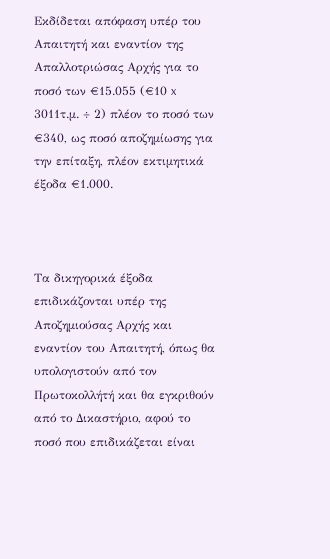Εκδίδεται απόφαση υπέρ του Απαιτητή και εναντίον της Απαλλοτριώσας Αρχής για το ποσό των €15.055 (€10 x 3011τ.μ. ÷ 2) πλέον το ποσό των €340, ως ποσό αποζημίωσης για την επίταξη, πλέον εκτιμητικά έξοδα €1.000.



Τα δικηγορικά έξοδα επιδικάζονται υπέρ της Αποζημιούσας Αρχής και εναντίον του Απαιτητή, όπως θα υπολογιστούν από τον Πρωτοκολλήτή και θα εγκριθούν από το Δικαστήριο, αφού το ποσό που επιδικάζεται είναι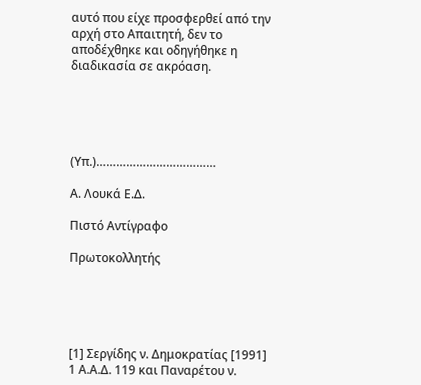αυτό που είχε προσφερθεί από την αρχή στο Απαιτητή, δεν το αποδέχθηκε και οδηγήθηκε η διαδικασία σε ακρόαση.





(Υπ.)………………………………

Α. Λουκά Ε.Δ.

Πιστό Αντίγραφο

Πρωτοκολλητής





[1] Σεργίδης ν. Δημοκρατίας [1991] 1 Α.Α.Δ. 119 και Παναρέτου ν.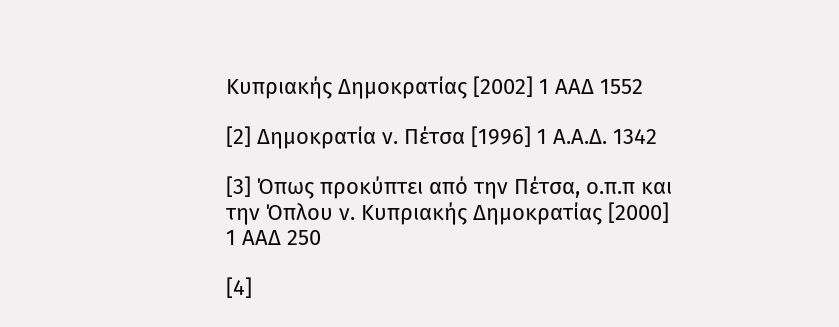Κυπριακής Δημοκρατίας [2002] 1 ΑΑΔ 1552

[2] Δημοκρατία ν. Πέτσα [1996] 1 Α.Α.Δ. 1342

[3] Όπως προκύπτει από την Πέτσα, ο.π.π και την Όπλου ν. Κυπριακής Δημοκρατίας [2000] 1 ΑΑΔ 250

[4]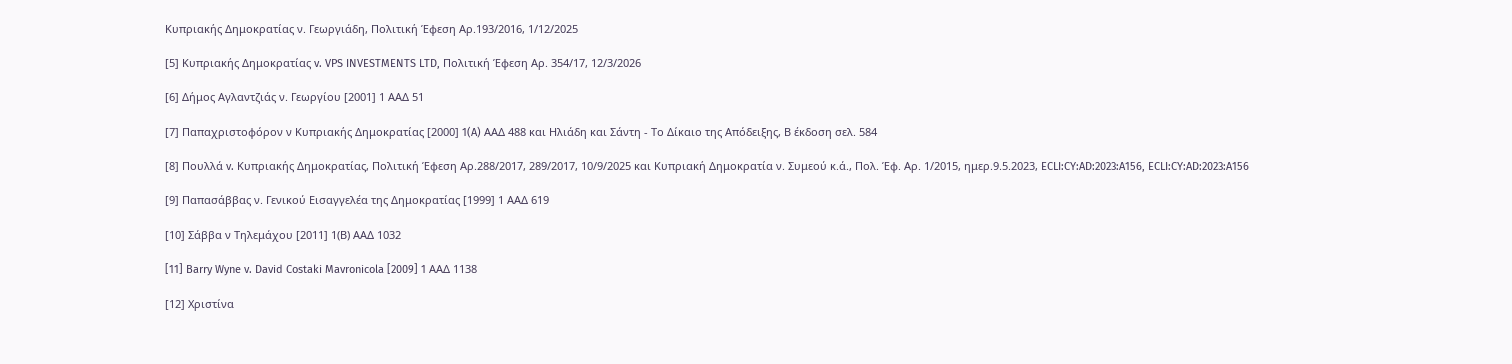Κυπριακής Δημοκρατίας ν. Γεωργιάδη, Πολιτική Έφεση Αρ.193/2016, 1/12/2025

[5] Κυπριακής Δημοκρατίας v. VPS INVESTMENTS LTD, Πολιτική Έφεση Αρ. 354/17, 12/3/2026

[6] Δήμος Aγλαντζιάς ν. Γεωργίου [2001] 1 ΑΑΔ 51

[7] Παπαχριστοφόρον ν Κυπριακής Δημοκρατίας [2000] 1(A) ΑΑΔ 488 και Ηλιάδη και Σάντη - Το Δίκαιο της Απόδειξης, Β έκδοση σελ. 584

[8] Πουλλά v. Κυπριακής Δημοκρατίας, Πολιτική Έφεση Αρ.288/2017, 289/2017, 10/9/2025 και Κυπριακή Δημοκρατία ν. Συμεού κ.ά., Πολ. Έφ. Αρ. 1/2015, ημερ.9.5.2023, ECLI:CY:AD:2023:A156, ECLI:CY:AD:2023:A156

[9] Παπασάββας ν. Γενικού Eισαγγελέα της Δημοκρατίας [1999] 1 ΑΑΔ 619

[10] Σάββα ν Τηλεμάχου [2011] 1(Β) ΑΑΔ 1032

[11] Barry Wyne v. David Costaki Mavronicola [2009] 1 ΑΑΔ 1138

[12] Χριστίνα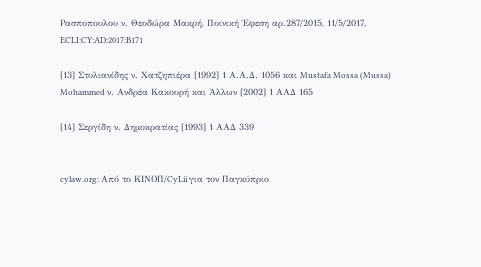Ρασποπουλου ν. Θεοδώρα Μακρή, Ποινική Έφεση αρ.287/2015, 11/5/2017, ECLI:CY:AD:2017:B171

[13] Στυλιανίδης ν. Χατζηπιέρα [1992] 1 Α.Α.Δ. 1056 και Mustafa Mossa (Mussa) Mohammed ν. Ανδρέα Κακουρή και Άλλων [2002] 1 ΑΑΔ 165

[14] Σεργίδη ν. Δημοκρατίας [1993] 1 ΑΑΔ 339


cylaw.org: Από το ΚΙΝOΠ/CyLii για τον Παγκύπριο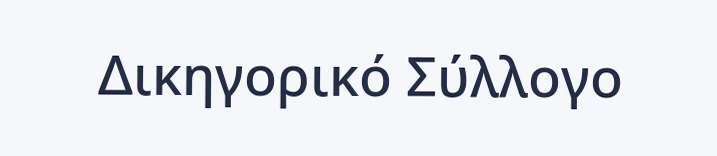Δικηγορικό Σύλλογο